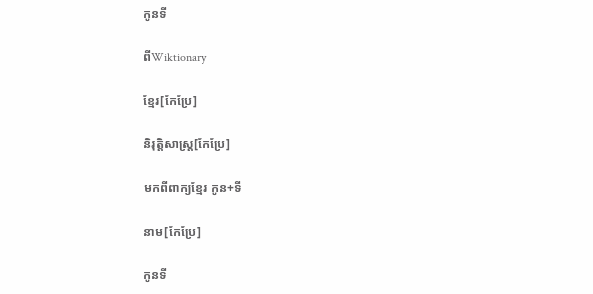កូនទី

ពីWiktionary

ខ្មែរ[កែប្រែ]

និរុត្តិសាស្ត្រ[កែប្រែ]

មកពីពាក្យខ្មែរ កូន+ទី

នាម[កែប្រែ]

កូនទី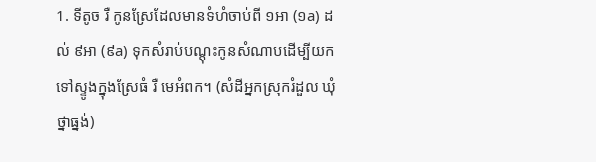1. ទីតូច រឺ កូនស្រែដែលមានទំហំចាប់ពី ១អា (១a) ដល់ ៩អា (៩a) ទុកសំរាប់បណ្ដុះកូនសំណាបដើម្បីយកទៅស្ទូងក្នុងស្រែធំ រឺ មេអំពក។ (សំដីអ្នកស្រុករំដួល ឃំុថ្នាធ្នង់)